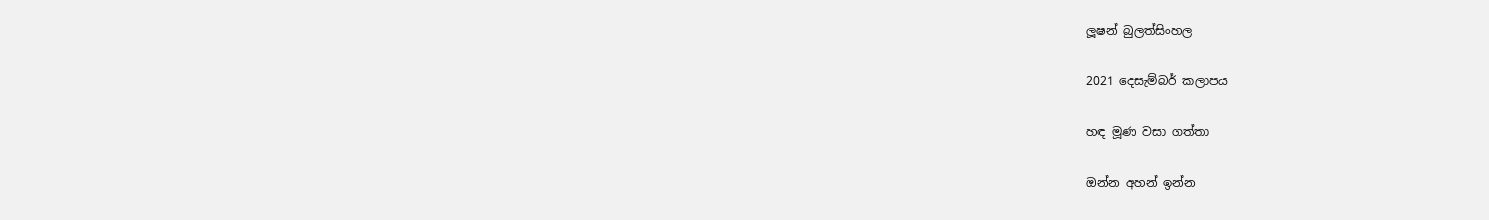ලූෂන් බුලත්සිංහල

2021 දෙසැම්බර් කලාපය

හඳ මූණ වසා ගත්තා

ඔන්න අහන් ඉන්න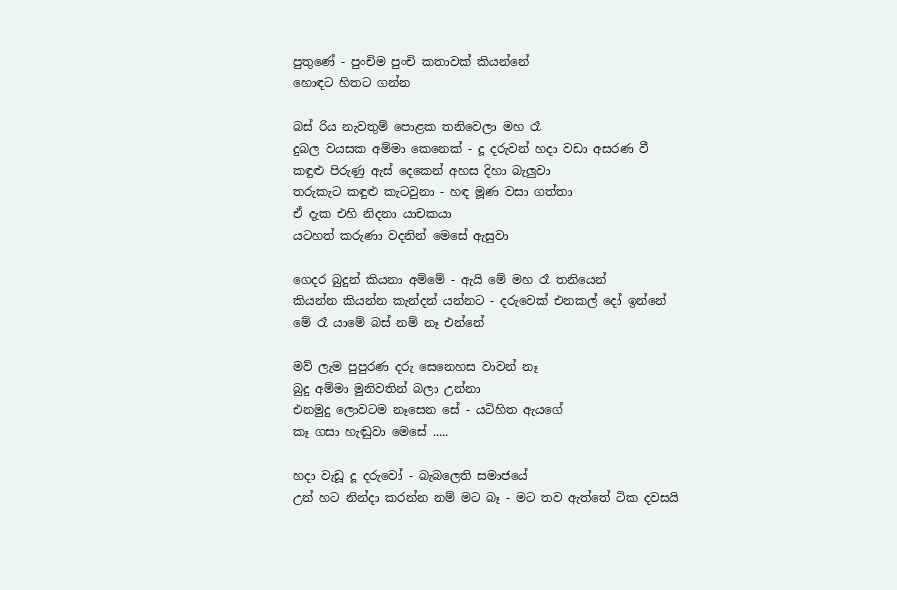පුතුණේ - පුංචිම පුංචි කතාවක් කියන්නේ
හොඳට හිතට ගන්න

බස් රිය නැවතුම් පොළක තනිවෙලා මහ රෑ
දුබල වයසක අම්මා කෙනෙක් - දූ දරුවන් හදා වඩා අසරණ වී
කඳුළු පිරුණු ඇස් දෙකෙන් අහස දිහා බැලුවා
තරුකැට කඳුළු කැටවුනා - හඳ මූණ වසා ගත්තා
ඒ දැක එහි නිදනා යාචකයා
යටහත් කරුණා වදනින් මෙසේ ඇසුවා

ගෙදර බුදුන් කියනා අම්මේ - ඇයි මේ මහ රෑ තනියෙන්
කියන්න කියන්න කැන්දන් යන්නට - දරුවෙක් එනකල් දෝ ඉන්නේ
මේ රෑ යාමේ බස් නම් නෑ එන්නේ

මව් ලැම පුපුරණ දරු සෙනෙහස වාවන් නෑ
බුදු අම්මා මුනිවතින් බලා උන්නා
එනමුදු ලොවටම නෑසෙන සේ - යටිහිත ඇයගේ
කෑ ගසා හැඬුවා මෙසේ .....

හදා වැඩූ දූ දරුවෝ - බැබලෙති සමාජයේ
උන් හට නින්දා කරන්න නම් මට බෑ - මට තව ඇත්තේ ටික දවසයි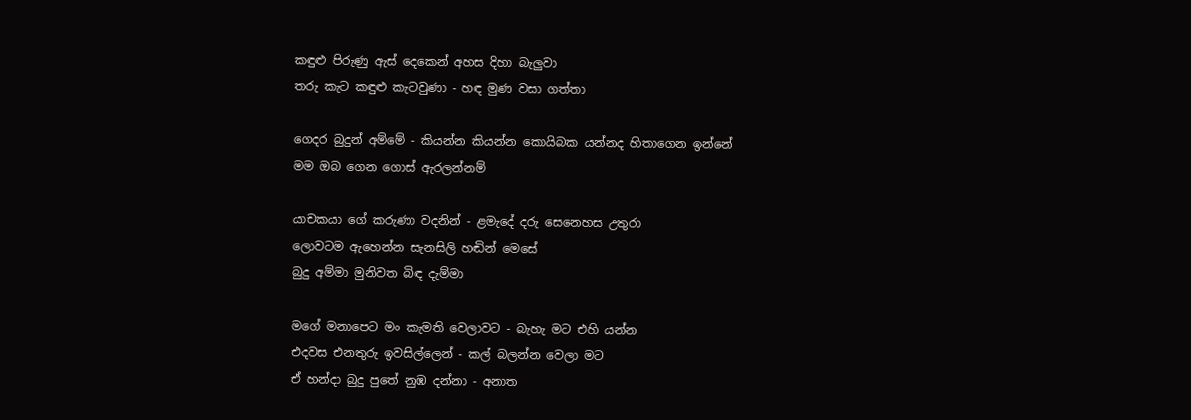කඳුළු පිරුණු ඇස් දෙකෙන් අහස දිහා බැලුවා
තරු කැට කඳුළු කැටවුණා - හඳ මුණ වසා ගත්තා

ගෙදර බුදුන් අම්මේ - කියන්න කියන්න කොයිබක යන්නද හිතාගෙන ඉන්නේ
මම ඔබ ගෙන ගොස් ඇරලන්නම්

යාචකයා ගේ කරුණා වදනින් - ළමැදේ දරු සෙනෙහස උතුරා
ලොවටම ඇහෙන්න සැනසිලි හඬින් මෙසේ
බුදු අම්මා මුනිවත බිඳ දැම්මා

මගේ මනාපෙට මං කැමති වෙලාවට - බැහැ මට එහි යන්න
එදවස එනතුරු ඉවසිල්ලෙන් - කල් බලන්න වෙලා මට
ඒ හන්දා බුදු පුතේ නුඹ දන්නා - අනාත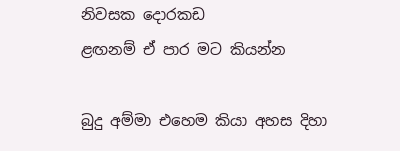නිවසක දොරකඩ
ළඟනම් ඒ පාර මට කියන්න

බුදු අම්මා එහෙම කියා අහස දිහා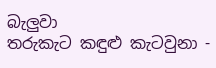බැලුවා
තරුකැට කඳුළු කැටවුනා -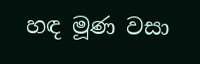හඳ මූණ වසා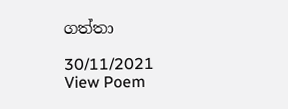ගත්තා

30/11/2021
View Poem